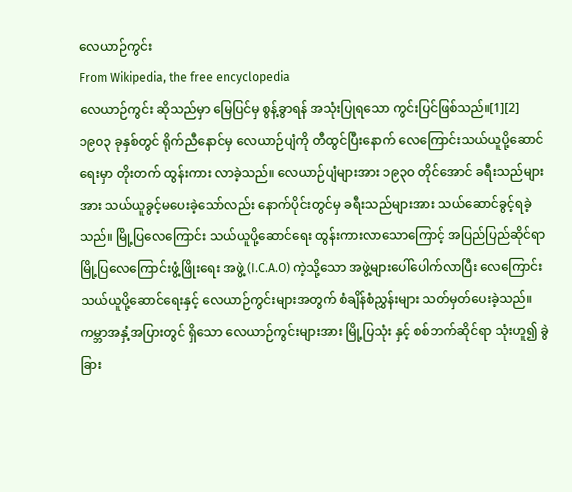လေယာဉ်ကွင်း
From Wikipedia, the free encyclopedia
လေယာဉ်ကွင်း ဆိုသည်မှာ မြေပြင်မှ စွန့်ခွာရန် အသုံးပြုရသော ကွင်းပြင်ဖြစ်သည်။[1][2] ၁၉၀၃ ခုနှစ်တွင် ရိုက်ညီနောင်မှ လေယာဉ်ပျံကို တီထွင်ပြီးနောက် လေကြောင်းသယ်ယူပို့ဆောင်ရေးမှာ တိုးတက် ထွန်းကား လာခဲ့သည်။ လေယာဉ်ပျံများအား ၁၉၃ဝ တိုင်အောင် ခရီးသည်များအား သယ်ယူခွင့်မပေးခဲ့သော်လည်း နောက်ပိုင်းတွင်မှ ခရီးသည်များအား သယ်ဆောင်ခွင့်ရခဲ့သည်။ မြို့ပြလေကြောင်း သယ်ယူပို့ဆောင်ရေး ထွန်းကားလာသောကြောင့် အပြည်ပြည်ဆိုင်ရာ မြို့ပြလေကြောင်းဖွံ့ဖြိုးရေး အဖွဲ့ (I.C.A.O) ကဲ့သို့သော အဖွဲ့များပေါ်ပေါက်လာပြီး လေကြောင်း သယ်ယူပို့ဆောင်ရေးနှင့် လေယာဉ်ကွင်းများအတွက် စံချိန်စံညွှန်းများ သတ်မှတ်ပေးခဲ့သည်။
ကမ္ဘာအနှံ့အပြားတွင် ရှိသော လေယာဉ်ကွင်းများအား မြို့ပြသုံး နှင့် စစ်ဘက်ဆိုင်ရာ သုံးဟူ၍ ခွဲခြား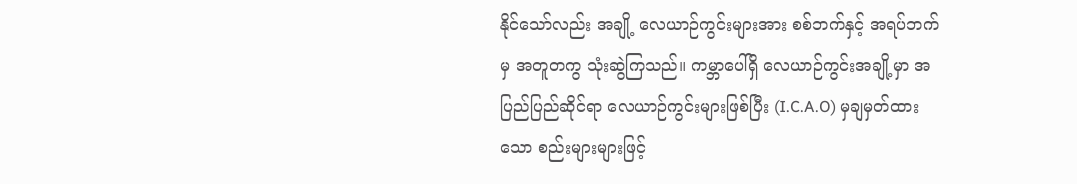နိုင်သော်လည်း အချို့ လေယာဉ်ကွင်းများအား စစ်ဘက်နှင့် အရပ်ဘက်မှ အတူတကွ သုံးဆွဲကြသည်။ ကမ္ဘာပေါ်ရှိ လေယာဉ်ကွင်းအချို့မှာ အပြည်ပြည်ဆိုင်ရာ လေယာဉ်ကွင်းများဖြစ်ပြီး (I.C.A.O) မှချမှတ်ထားသော စည်းများများဖြင့်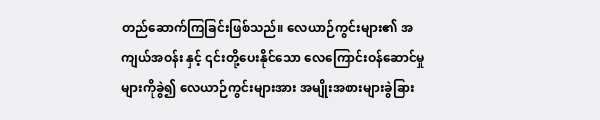တည်ဆောက်ကြခြင်းဖြစ်သည်။ လေယာဉ်ကွင်းများ၏ အကျယ်အဝန်း နှင့် ၎င်းတို့ပေးနိုင်သော လေကြောင်းဝန်ဆောင်မှုများကိုခွဲ၍ လေယာဉ်ကွင်းများအား အမျိုးအစားများခွဲခြား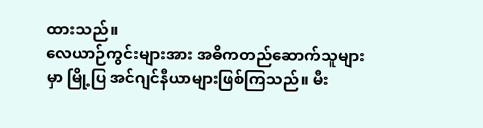ထားသည်။
လေယာဉ်ကွင်းများအား အဓိကတည်ဆောက်သူများမှာ မြို့ပြ အင်ဂျင်နီယာများဖြစ်ကြသည်။ မီး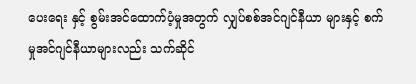ပေးရေး နှင့် စွမ်းအင်ထောက်ပံ့မှုအတွက် လျှပ်စစ်အင်ဂျင်နီယာ များနှင့် စက်မှုအင်ဂျင်နီယာများလည်း သက်ဆိုင်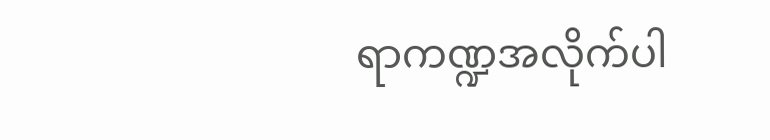ရာကဏ္ဍအလိုက်ပါ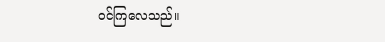ဝင်ကြလေသည်။